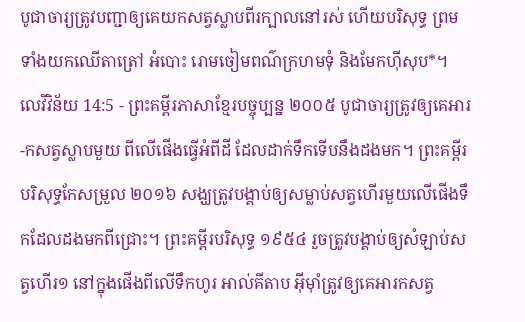បូជាចារ្យត្រូវបញ្ជាឲ្យគេយកសត្វស្លាបពីរក្បាលនៅរស់ ហើយបរិសុទ្ធ ព្រមទាំងយកឈើតាត្រៅ អំបោះ រោមចៀមពណ៌ក្រហមទុំ និងមែកហ៊ីសុប*។
លេវីវិន័យ 14:5 - ព្រះគម្ពីរភាសាខ្មែរបច្ចុប្បន្ន ២០០៥ បូជាចារ្យត្រូវឲ្យគេអារ-កសត្វស្លាបមួយ ពីលើផើងធ្វើអំពីដី ដែលដាក់ទឹកទើបនឹងដងមក។ ព្រះគម្ពីរបរិសុទ្ធកែសម្រួល ២០១៦ សង្ឃត្រូវបង្គាប់ឲ្យសម្លាប់សត្វហើរមួយលើផើងទឹកដែលដងមកពីជ្រោះ។ ព្រះគម្ពីរបរិសុទ្ធ ១៩៥៤ រួចត្រូវបង្គាប់ឲ្យសំឡាប់សត្វហើរ១ នៅក្នុងផើងពីលើទឹកហូរ អាល់គីតាប អ៊ីមុាំត្រូវឲ្យគេអារកសត្វ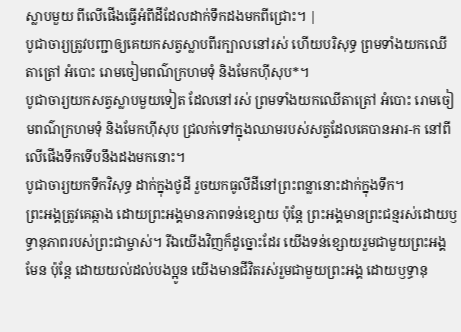ស្លាបមួយ ពីលើផើងធ្វើអំពីដីដែលដាក់ទឹកដងមកពីជ្រោះ។ |
បូជាចារ្យត្រូវបញ្ជាឲ្យគេយកសត្វស្លាបពីរក្បាលនៅរស់ ហើយបរិសុទ្ធ ព្រមទាំងយកឈើតាត្រៅ អំបោះ រោមចៀមពណ៌ក្រហមទុំ និងមែកហ៊ីសុប*។
បូជាចារ្យយកសត្វស្លាបមួយទៀត ដែលនៅរស់ ព្រមទាំងយកឈើតាត្រៅ អំបោះ រោមចៀមពណ៌ក្រហមទុំ និងមែកហ៊ីសុប ជ្រលក់ទៅក្នុងឈាមរបស់សត្វដែលគេបានអារ-ក នៅពីលើផើងទឹកទើបនឹងដងមកនោះ។
បូជាចារ្យយកទឹកវិសុទ្ធ ដាក់ក្នុងថូដី រួចយកធូលីដីនៅព្រះពន្លានោះដាក់ក្នុងទឹក។
ព្រះអង្គត្រូវគេឆ្កាង ដោយព្រះអង្គមានភាពទន់ខ្សោយ ប៉ុន្តែ ព្រះអង្គមានព្រះជន្មរស់ដោយឫទ្ធានុភាពរបស់ព្រះជាម្ចាស់។ រីឯយើងវិញក៏ដូច្នោះដែរ យើងទន់ខ្សោយរួមជាមួយព្រះអង្គមែន ប៉ុន្តែ ដោយយល់ដល់បងប្អូន យើងមានជីវិតរស់រួមជាមួយព្រះអង្គ ដោយឫទ្ធានុ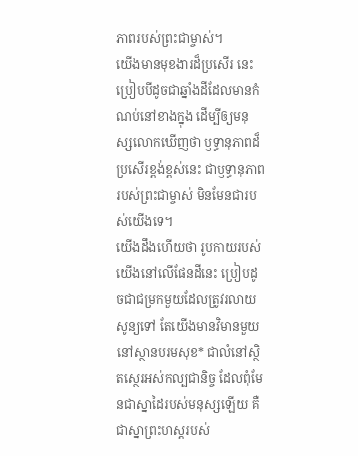ភាពរបស់ព្រះជាម្ចាស់។
យើងមានមុខងារដ៏ប្រសើរ នេះ ប្រៀបបីដូចជាឆ្នាំងដីដែលមានកំណប់នៅខាងក្នុង ដើម្បីឲ្យមនុស្សលោកឃើញថា ឫទ្ធានុភាពដ៏ប្រសើរខ្ពង់ខ្ពស់នេះ ជាឫទ្ធានុភាពរបស់ព្រះជាម្ចាស់ មិនមែនជារបស់យើងទេ។
យើងដឹងហើយថា រូបកាយរបស់យើងនៅលើផែនដីនេះ ប្រៀបដូចជាជម្រកមួយដែលត្រូវរលាយសូន្យទៅ តែយើងមានវិមានមួយនៅស្ថានបរមសុខ* ជាលំនៅស្ថិតស្ថេរអស់កល្បជានិច្ច ដែលពុំមែនជាស្នាដៃរបស់មនុស្សឡើយ គឺជាស្នាព្រះហស្ដរបស់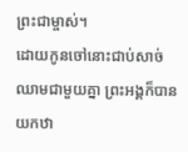ព្រះជាម្ចាស់។
ដោយកូនចៅនោះជាប់សាច់ឈាមជាមួយគ្នា ព្រះអង្គក៏បានយកឋា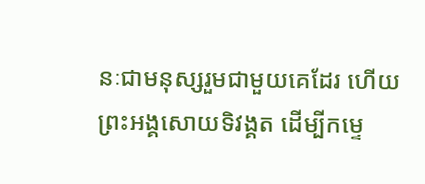នៈជាមនុស្សរួមជាមួយគេដែរ ហើយព្រះអង្គសោយទិវង្គត ដើម្បីកម្ទេ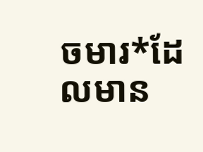ចមារ*ដែលមាន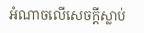អំណាចលើសេចក្ដីស្លាប់